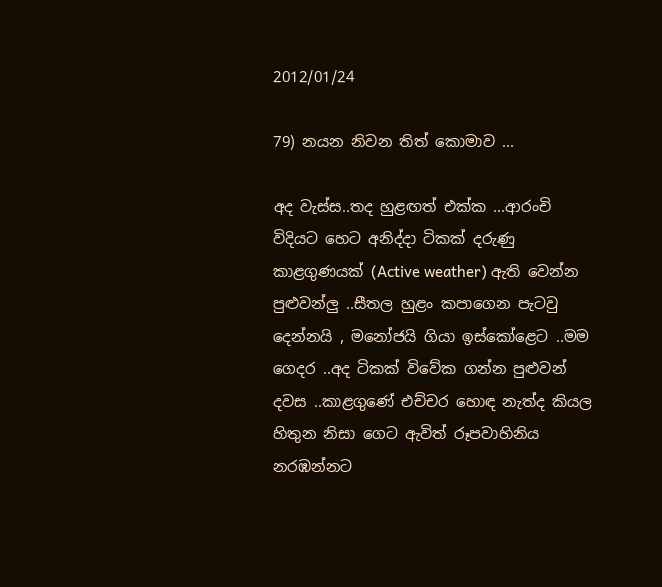2012/01/24

79) නයන නිවන තිත් කොමාව ...

අද වැස්ස..තද හුළඟත් එක්ක ...ආරංචි විදියට හෙට අනිද්දා ටිකක් දරුණු කාළගුණයක් (Active weather) ඇති වෙන්න පුළුවන්ලු ..සීතල හුළං කපාගෙන පැටවු දෙන්නයි , මනෝජයි ගියා ඉස්කෝළෙට ..මම ගෙදර ..අද ටිකක් විවේක ගන්න පුළුවන් දවස ..කාළගුණේ එච්චර හොඳ නැත්ද කියල හිතුන නිසා ගෙට ඇවිත් රූපවාහිනිය නරඹන්නට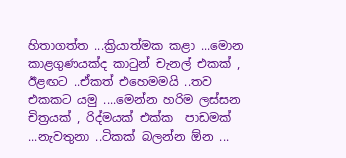හිතාගත්ත ...ක්‍රියාත්මක කළා ...මොන කාළගුණයක්ද කාටුන් චැනල් එකක් , ඊළඟට ..ඒකත් එහෙමමයි ..තව එකකට යමු ....මෙන්න හරිම ලස්සන  චිත්‍රයක් , රිද්මයක් එක්ක  පාඩමක් ...නැවතුනා ..ටිකක් බලන්න ඕන ...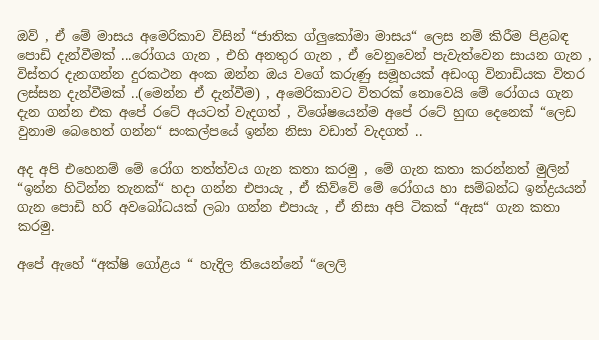ඔව් , ඒ මේ මාසය අමෙරිකාව විසින් “ජාතික ග්ලුකෝමා මාසය“ ලෙස නම් කිරීම පිළබඳ පොඩි දැන්වීමක් ...රෝගය ගැන , එහි අනතුර ගැන , ඒ වෙනුවෙන් පැවැත්වෙන සායන ගැන , විස්තර දැනගන්න දුරකථන අංක ඔන්න ඔය වගේ කරුණු සමූහයක් අඩංගු විනාඩියක විතර ලස්සන දැන්වීමක් ..(මෙන්න ඒ දැන්වීම) , අමෙරිකාවට විතරක් නොවෙයි මේ රෝගය ගැන දැන ගන්න එක අපේ රටේ අයටත් වැදගත් , විශේෂයෙන්ම අපේ රටේ හුඟ දෙනෙක් “ලෙඩ වුනාම බෙහෙත් ගන්න“ සංකල්පයේ ඉන්න නිසා වඩාත් වැදගත් ..

අද අපි එහෙනම් මේ රෝග තත්ත්වය ගැන කතා කරමු , මේ ගැන කතා කරන්නත් මුලින් “ඉන්න හිටින්න තැනක්“ හදා ගන්න එපායැ , ඒ කිව්වේ මේ රෝගය හා සම්බන්ධ ඉන්ද්‍රයයන් ගැන පොඩි හරි අවබෝධයක් ලබා ගන්න එපායැ , ඒ නිසා අපි ටිකක් “ඇස“ ගැන කතා කරමු.

අපේ ඇහේ “අක්ෂි ගෝළය “ හැදිල තියෙන්නේ “ලෙලි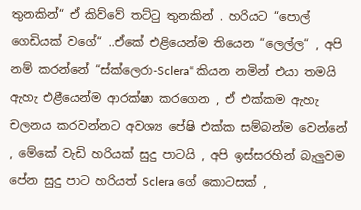තුනකින්“ ඒ කිව්වේ තට්ටු තුනකින් . හරියට “පොල් ගෙඩියක් වගේ“ ..ඒකේ එළියෙන්ම තියෙන “ලෙල්ල“ , අපි නම් කරන්නේ “ස්ක්ලෙරා-Sclera“ කියන නමින් එයා තමයි ඇහැ එළීයෙන්ම ආරක්ෂා කරගෙන , ඒ එක්කම ඇහැ චලනය කරවන්නට අවශ්‍ය පේෂි එක්ක සම්බන්ම වෙන්නේ , මේකේ වැඩි හරියක් සුදු පාටයි , අපි ඉස්සරහින් බැලුවම පේන සුදු පාට හරියත් Sclera ගේ කොටසක් ,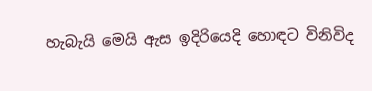හැබැයි මෙයි ඇස ඉදිරියෙදි හොඳට විනිවිද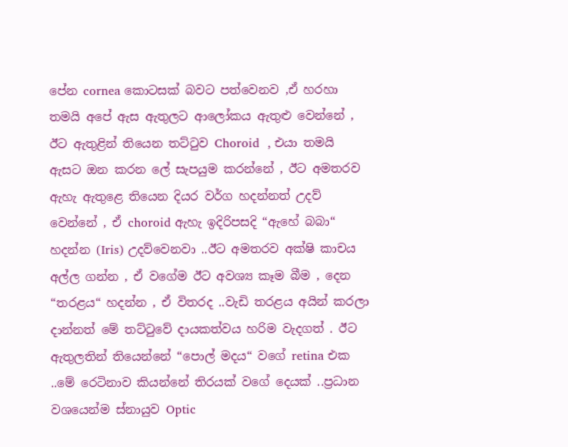පේන cornea කොටසක් බවට පත්වෙනව ,ඒ හරහා තමයි අපේ ඇස ඇතුලට ආලෝකය ඇතුළු වෙන්නේ ,
ඊට ඇතුළින් තියෙන තට්ටුව Choroid  , එයා තමයි ඇසට ඔන කරන ලේ සැපයුම කරන්නේ , ඊට අමතරව ඇහැ ඇතුළෙ තියෙන දියර වර්ග හදන්නත් උදව් වෙන්නේ , ඒ choroid ඇහැ ඉදිරිපසදි “ඇහේ බබා“ හදන්න (Iris) උදව්වෙනවා ..ඊට අමතරව අක්ෂි කාචය අල්ල ගන්න , ඒ වගේම ඊට අවශ්‍ය කෑම බීම , දෙන “තරළය“ හදන්න , ඒ විතරද ..වැඩි තරළය අයින් කරලා දාන්නත් මේ තට්ටුවේ දායකත්වය හරිම වැදගත් . ඊට ඇතුලතින් තියෙන්නේ “පොල් මදය“ වගේ retina එක ..මේ රෙටිනාව කියන්නේ තිරයක් වගේ දෙයක් ..ප්‍රධාන වශයෙන්ම ස්නායුව Optic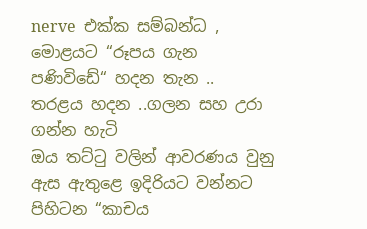nerve  එක්ක සම්බන්ධ , මොළයට “රූපය ගැන පණිවිඩේ“ හදන තැන ..
තරළය හදන ..ගලන සහ උරා ගන්න හැටි
ඔය තට්ටු වලින් ආවරණය වුනු ඇස ඇතුළෙ ඉදිරියට වන්නට පිහිටන “කාචය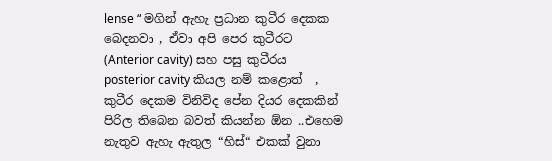lense “ මගින් ඇහැ ප්‍රධාන කුටීර දෙකක බෙදනවා , ඒවා අපි පෙර කුටීරට (Anterior cavity) සහ පසු කුටීරය posterior cavity කියල නම් කළොත්  ,  කුටීර දෙකම විනිවිද පේන දියර දෙකකින් පිරිල තිබෙන බවත් කියන්න ඕන ..එහෙම නැතුව ඇහැ ඇතුල “හිස්“ එකක් වුනා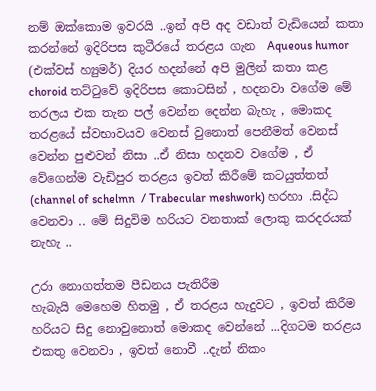නම් ඔක්කොම ඉවරයි ..ඉන් අපි අද වඩාත් වැඩියෙන් කතා කරන්නේ ඉදිරිපස කුටීරයේ තරළය ගැන  Aqueous humor (එක්වස් හ්‍යුමර්) දියර හදන්නේ අපි මුලින් කතා කළ choroid තට්ටුවේ ඉදිරිපස කොටසින් , හදනවා වගේම මේ තරලය එක තැන පල් වෙන්න දෙන්න බැහැ , මොකද තරළයේ ස්වභාවයව වෙනස් වුනොත් පෙනීමත් වෙනස් වෙන්න පුළුවන් නිසා ..ඒ නිසා හදනව වගේම , ඒ වේගෙන්ම වැඩිපුර තරළය ඉවත් කිරීමේ කටයුත්තත් (channel of schelmn  / Trabecular meshwork) හරහා .සිද්ධ වෙනවා .. මේ සිදුවිම හරියට වනතාක් ලොකු කරදරයක් නැහැ ..

උරා නොගත්තම පීඩනය පැතිරීම
හැබැයි මෙහෙම හිතමු , ඒ තරළය හැදුවට , ඉවත් කිරීම හරියට සිදු නොවුනොත් මොකද වෙන්නේ ...දිගටම තරළය එකතු වෙනවා , ඉවත් නොවී ..දැන් නිකං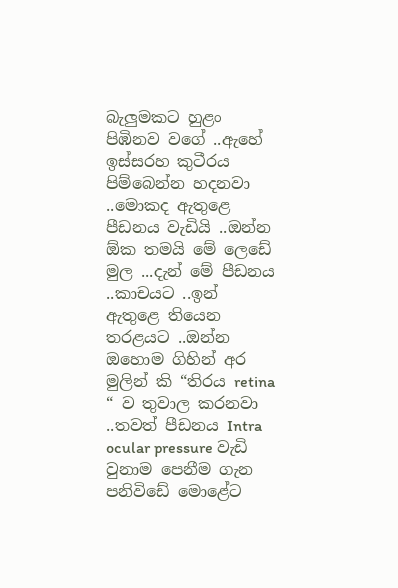බැලුමකට හුළං පිඹිනව වගේ ..ඇහේ ඉස්සරහ කුටීරය පිම්බෙන්න හදනවා ..මොකද ඇතුළෙ පීඩනය වැඩියි ..ඔන්න ඕක තමයි මේ ලෙඩේ මුල ...දැන් මේ පීඩනය ..කාචයට ..ඉන් ඇතුළෙ තියෙන තරළයට ..ඔන්න ඔහොම ගිහින් අර මුලින් කි “තිරය retina “ ව තුවාල කරනවා ..තවත් පීඩනය Intra ocular pressure වැඩි වුනාම පෙනීම ගැන පනිවිඩේ මොළේට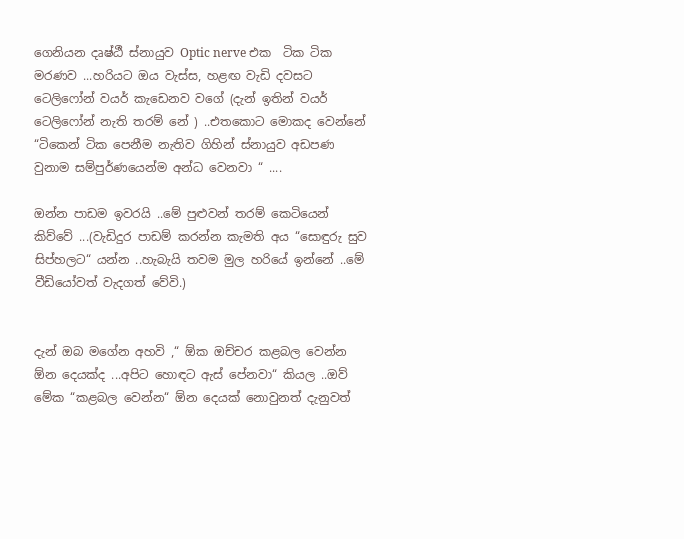ගෙනියන දෘෂ්ඨී ස්නායුව Optic nerve එක  ටික ටික මරණව ...හරියට ඔය වැස්ස, හළඟ වැඩි දවසට ටෙලිෆෝන් වයර් කැඩෙනව වගේ (දැන් ඉතින් වයර් ටෙලිෆෝන් නැති තරම් නේ ) ..එතකොට මොකද වෙන්නේ “ටිකෙන් ටික පෙනීම නැතිව ගිහින් ස්නායුව අඩපණ වුනාම සම්පුර්ණයෙන්ම අන්ධ වෙනවා “ ....

ඔන්න පාඩම ඉවරයි ..මේ පුළුවන් තරම් කෙටියෙන් කිව්වේ ...(වැඩිදුර පාඩම් කරන්න කැමති අය “සොඳුරු සුව සිප්හලට“ යන්න ..හැබැයි තවම මුල හරියේ ඉන්නේ ..මේ වීඩියෝවත් වැදගත් වේවි.)


දැන් ඔබ මගේන අහවි ,“ ඕක ඔච්චර කළබල වෙන්න ඕන දෙයක්ද ...අපිට හොඳට ඇස් පේනවා“ කියල ..ඔව් මේක “කළබල වෙන්න“ ඕන දෙයක් නොවුනත් දැනුවත්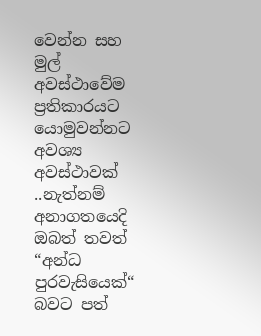වෙන්න සහ මුල් අවස්ථාවේම ප්‍රතිකාරයට යොමුවන්නට අවශ්‍ය අවස්ථාවක් ..නැත්නම් අනාගතයෙදි ඔබත් තවත් “අන්ධ පුරවැසියෙක්“ බවට පත්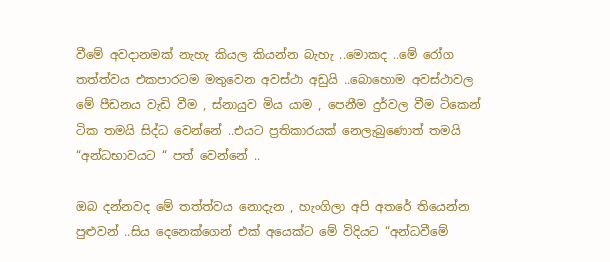වීමේ අවදානමක් නැහැ කියල කියන්න බැහැ ..මොකද ..මේ රෝග තත්ත්වය එකපාරටම මතුවෙන අවස්ථා අඩුයි ..බොහොම අවස්ථාවල මේ පීඩනය වැඩි වීම , ස්නායුව මිය යාම , පෙනීම දුර්වල වීම ටිකෙන් ටික තමයි සිද්ධ වෙන්නේ ..එයට ප්‍රතිකාරයක් නෙලැබුණොත් තමයි “අන්ධභාවයට “ පත් වෙන්නේ ..

ඔබ දන්නවද මේ තත්ත්වය නොදැන , හැංගිලා අපි අතරේ තියෙන්න පුළුවන් ..සිය දෙනෙක්ගෙන් එක් අයෙක්ට මේ විදියට “අන්ධවීමේ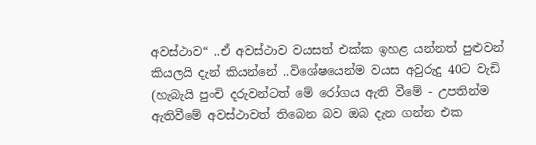අවස්ථාව“ ..ඒ අවස්ථාව වයසත් එක්ක ඉහළ යන්නත් පුළුවන් කියලයි දැන් කියන්නේ ..විශේෂයෙන්ම වයස අවුරුදු 40ට වැඩි (හැබැයි පුංචි දරුවන්ටත් මේ රෝගය ඇති වීමේ - උපතින්ම ඇතිවීමේ අවස්ථාවත් තිබෙන බව ඔබ දැන ගන්න එක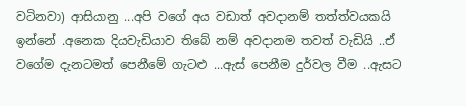වටිනවා) ආසියානු ...අපි වගේ අය වඩාත් අවදානම් තත්ත්වයකයි ඉන්නේ .අනෙක දියවැඩියාව තිබේ නම් අවදානම තවත් වැඩියි ..ඒ වගේම දැනටමත් පෙනීමේ ගැටළු ...ඇස් පෙනීම දුර්වල වීම ..ඇසට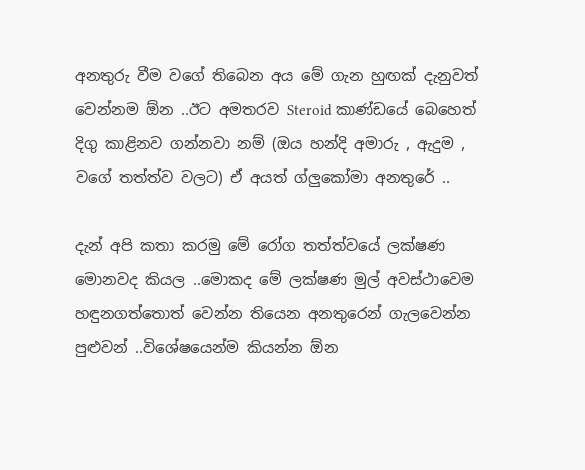අනතුරු වීම වගේ තිබෙන අය මේ ගැන හුඟක් දැනුවත් වෙන්නම ඕන ..ඊට අමතරව Steroid කාණ්ඩයේ බෙහෙත් දිගු කාළිනව ගන්නවා නම් (ඔය හන්දි අමාරු , ඇදුම , වගේ තත්ත්ව වලට) ඒ අයත් ග්ලුකෝමා අනතුරේ ..

දැන් අපි කතා කරමු මේ රෝග තත්ත්වයේ ලක්ෂණ මොනවද කියල ..මොකද මේ ලක්ෂණ මුල් අවස්ථාවෙම හඳුනගත්තොත් වෙන්න තියෙන අනතුරෙන් ගැලවෙන්න පුළුවන් ..විශේෂයෙන්ම කියන්න ඕන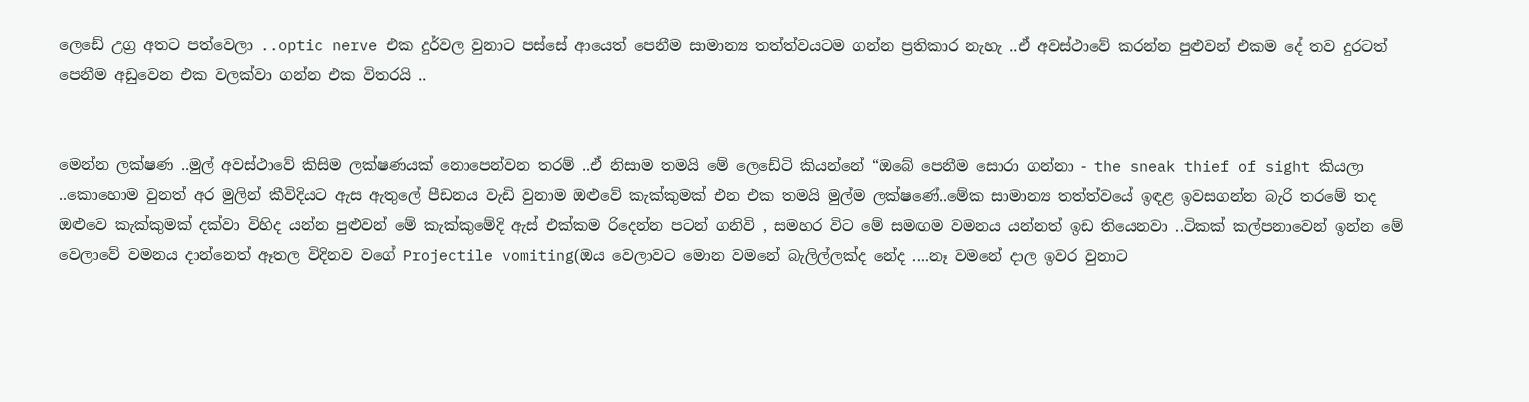ලෙඩේ උග්‍ර අතට පත්වෙලා ..optic nerve එක දුර්වල වුනාට පස්සේ ආයෙත් පෙනීම සාමාන්‍ය තත්ත්වයටම ගන්න ප්‍රතිකාර නැහැ ..ඒ අවස්ථාවේ කරන්න පුළුවන් එකම දේ තව දුරටත් පෙනීම අඩුවෙන එක වලක්වා ගන්න එක විතරයි ..


මෙන්න ලක්ෂණ ..මුල් අවස්ථාවේ කිසිම ලක්ෂණයක් නොපෙන්වන තරම් ..ඒ නිසාම තමයි මේ ලෙඩේටි කියන්නේ “ඔබේ පෙනීම සොරා ගන්නා - the sneak thief of sight කියලා ..කොහොම වුනත් අර මුලින් කීවිදියට ඇස ඇතුලේ පීඩනය වැඩි වුනාම ඔළුවේ කැක්කුමක් එන එක තමයි මුල්ම ලක්ෂණේ..මේක සාමාන්‍ය තත්ත්වයේ ඉඳළ ඉවසගන්න බැරි තරමේ තද ඔළුවෙ කැක්කුමක් දක්වා විහිද යන්න පුළුවන් මේ කැක්කුමේදි ඇස් එක්කම රිදෙන්න පටන් ගනිවි , සමහර විට මේ සමඟම වමනය යන්නත් ඉඩ තියෙනවා ..ටිකක් කල්පනාවෙන් ඉන්න මේ වෙලාවේ වමනය දාන්නෙත් ඈතල විදිනව වගේ Projectile vomiting(ඔය වෙලාවට මොන වමනේ බැලිල්ලක්ද නේද ....නෑ වමනේ දාල ඉවර වුනාට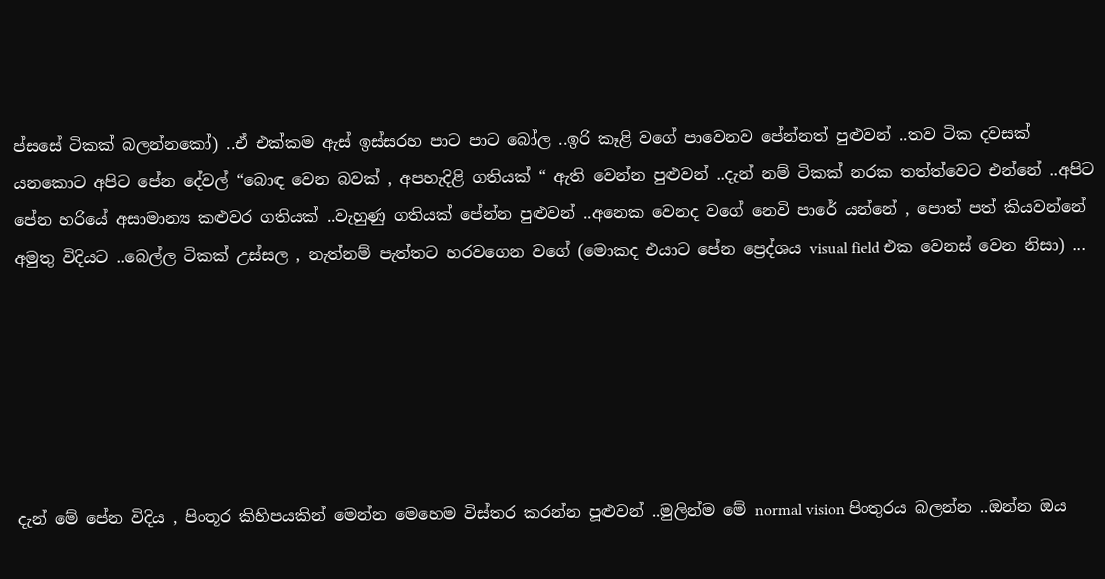ප්සසේ ටිකක් බලන්නකෝ) ..ඒ එක්කම ඇස් ඉස්සරහ පාට පාට බෝල ..ඉරි කෑළි වගේ පාවෙනව පේන්නත් පුළුවන් ..තව ටික දවසක් යනකොට අපිට පේන දේවල් “බොඳ වෙන බවක් , අපහැදිළි ගතියක් “ ඇති වෙන්න පුළුවන් ..දැන් නම් ටිකක් නරක තත්ත්වෙට එන්නේ ..අපිට පේන හරියේ අසාමාන්‍ය කළුවර ගතියක් ..වැහුණු ගතියක් පේන්න පුළුවන් ..අනෙක වෙනද වගේ නෙවි පාරේ යන්නේ , පොත් පත් කියවන්නේ අමුතු විදියට ..බෙල්ල ටිකක් උස්සල , නැත්නම් පැත්තට හරවගෙන වගේ (මොකද එයාට පේන ප්‍රෙද්ශය visual field එක වෙනස් වෙන නිසා) ...






දැන් මේ පේන විදිය , පිංතූර කිහිපයකින් මෙන්න මෙහෙම විස්තර කරන්න පූළුවන් ..මුලින්ම මේ normal vision පිංතුරය බලන්න ..ඔන්න ඔය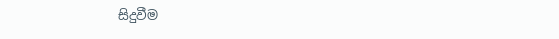සිදුවීම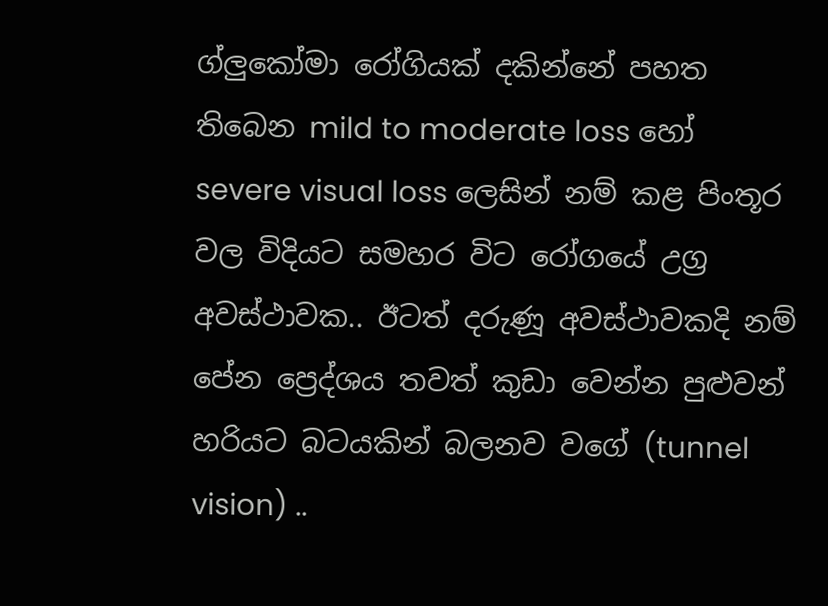ග්ලුකෝමා රෝගියක් දකින්නේ පහත තිබෙන mild to moderate loss හෝ severe visual loss ලෙසින් නම් කළ පිංතූර වල විදියට සමහර විට රෝගයේ උග්‍ර අවස්ථාවක.. ඊටත් දරුණූ අවස්ථාවකදි නම් පේන ප්‍රෙද්ශය තවත් කුඩා වෙන්න පුළුවන් හරියට බටයකින් බලනව වගේ (tunnel vision) ..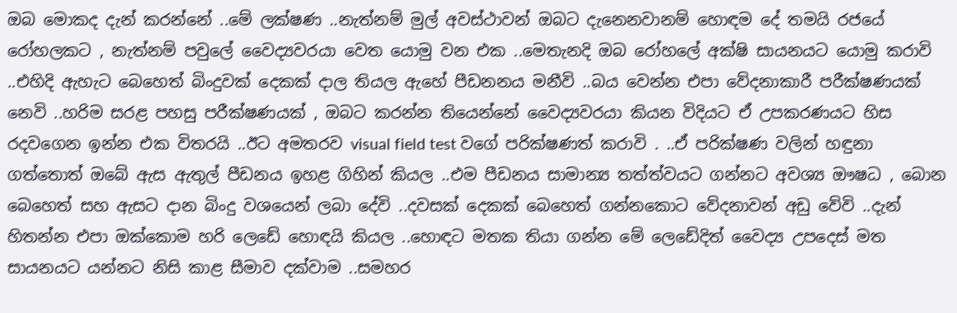ඔබ මොකද දැන් කරන්නේ ..මේ ලක්ෂණ ..නැත්නම් මුල් අවස්ථාවන් ඔබට දැනෙනවානම් හොඳම දේ තමයි රජයේ රෝහලකට , නැත්නම් පවුලේ වෛද්‍යවරයා වෙත යොමු වන එක ..මෙතැනදි ඔබ රෝහලේ අක්ෂි සායනයට යොමු කරාවි ..එහිදි ඇහැට බෙහෙත් බිංදුවක් දෙකක් දාල තියල ඇහේ පීඩනනය මනීවි ..බය වෙන්න එපා වේදනාකාරී පරීක්ෂණයක් නෙවි ..හරිම සරළ පහසු පරීක්ෂණයක් , ඔබට කරන්න තියෙන්නේ වෛද්‍යවරයා කියන විදියට ඒ උපකරණයට හිස රදවගෙන ඉන්න එක විතරයි ..ඊට අමතරව visual field test වගේ පරික්ෂණත් කරාවි . ..ඒ පරික්ෂණ වලින් හඳුනා ගත්තොත් ඔබේ ඇස ඇතුල් පීඩනය ඉහළ ගිහින් කියල ..එම පීඩනය සාමාන්‍ය තත්ත්වයට ගන්නට අවශ්‍ය ඖෂධ , බොන බෙහෙත් සහ ඇසට දාන බිංදු වශයෙන් ලබා දේවි ..දවසක් දෙකක් බෙහෙත් ගන්නකොට වේදනාවන් අඩු වේවි ..දැන් හිතන්න එපා ඔක්කොම හරි ලෙඩේ හොඳයි කියල ..හොඳට මතක තියා ගන්න මේ ලෙඩේදිත් වෛද්‍ය උපදෙස් මත සායනයට යන්නට නිසි කාළ සීමාව දක්වාම ..සමහර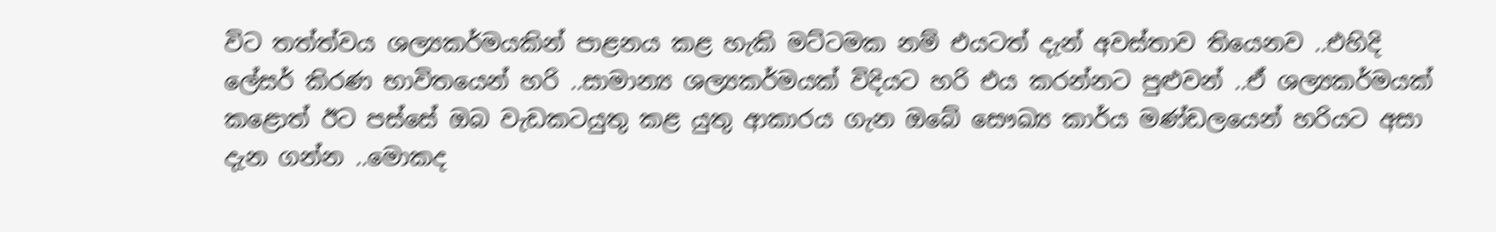විට තත්ත්වය ශල්‍යකර්මයකින් පාළනය කළ හැකි මට්ටමක නම් එයටත් දැන් අවස්තාව තියෙනව ..එහිදි ලේසර් කිරණ භාවිතයෙන් හරි ..සාමාන්‍ය ශල්‍යකර්මයක් විදියට හරි එය කරන්නට පුළුවන් ..ඒ ශල්‍යකර්මයක් කළොත් ඊට පස්සේ ඔබ වැඩකටයුතු කළ යුතු ආකාරය ගැන ඔබේ සෞඛ්‍ය කාර්ය මණ්ඩලයෙන් හරියට අසා දැන ගන්න ..මොකද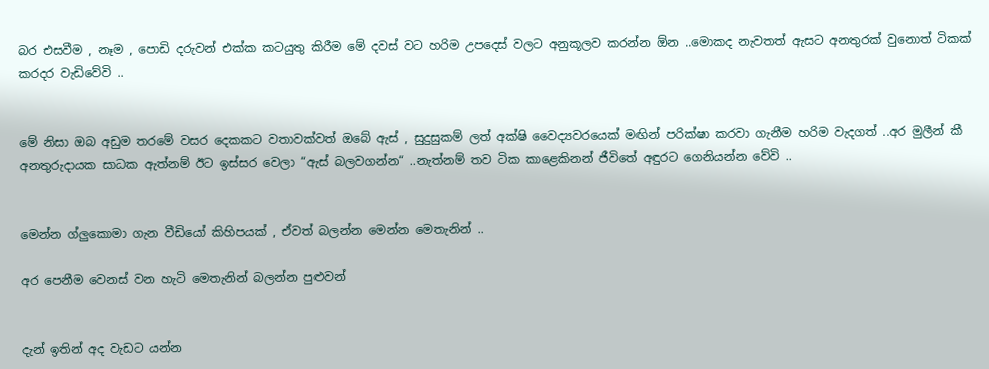බර එසවීම , නෑම , පොඩි දරුවන් එක්ක කටයුතු කිරීම මේ දවස් වට හරිම උපදෙස් වලට අනුකූලව කරන්න ඕන ..මොකද නැවතත් ඇසට අනතුරක් වුනොත් ටිකක් කරදර වැඩිවේවි ..


මේ නිසා ඔබ අඩුම තරමේ වසර දෙකකට වතාවක්වත් ඔබේ ඇස් , සුදුසුකම් ලත් අක්ෂි වෛද්‍යවරයෙක් මඟින් පරික්ෂා කරවා ගැනීම හරිම වැදගත් ..අර මුලීන් කී අනතුරුදායක සාධක ඇත්නම් ඊට ඉස්සර වෙලා “ඇස් බලවගන්න“ ..නැත්නම් තව ටික කාළෙකිනන් ජීවිතේ අඳුරට ගෙනියන්න වේවි ..


මෙන්න ග්ලුකොමා ගැන වීඩියෝ කිහිපයක් , ඒවත් බලන්න මෙන්න මෙතැනින් ..

අර පෙනීම වෙනස් වන හැටි මෙතැනින් බලන්න පුළුවන්


දැන් ඉතින් අද වැඩට යන්න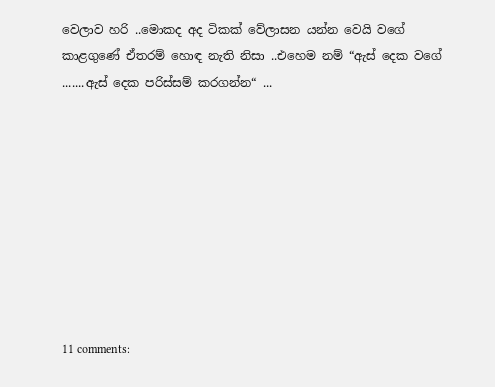වෙලාව හරි ..මොකද අද ටිකක් වේලාසන යන්න වෙයි වගේ කාළගුණේ ඒතරම් හොඳ නැති නිසා ..එහෙම නම් “ඇස් දෙක වගේ .......ඇස් දෙක පරිස්සම් කරගන්න“ ...









11 comments: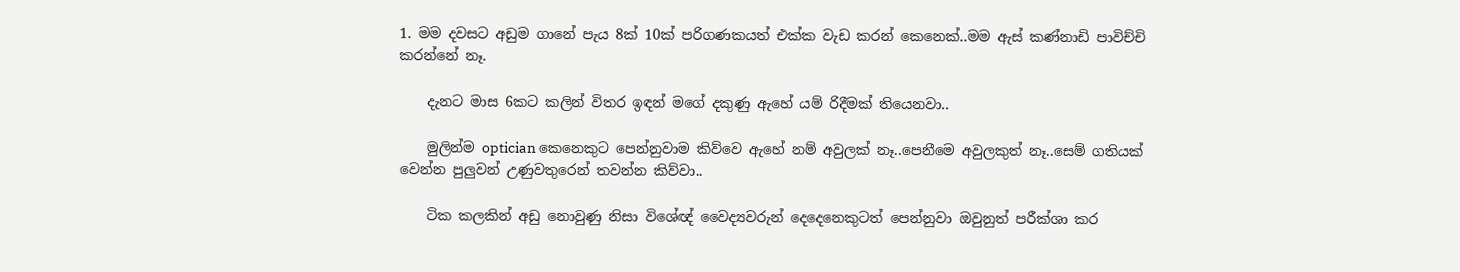1. මම දවසට අඩුම ගානේ පැය 8ක් 10ක් පරිගණකයත් එක්ක වැඩ කරන් කෙනෙක්..මම ඇස් කණ්නාඩි පාවිච්චි කරන්නේ නෑ.

    දැනට මාස 6කට කලින් විතර ඉඳන් මගේ දකුණු ඇහේ යම් රිදීමක් තියෙනවා..

    මුලින්ම optician කෙනෙකුට පෙන්නුවාම කිව්වෙ ඇහේ නම් අවුලක් නෑ..පෙනීමෙ අවුලකුත් නෑ..සෙම් ගතියක් වෙන්න පුලුවන් උණුවතුරෙන් තවන්න කිව්වා..

    ටික කලකින් අඩු නොවුණු නිසා විශේඥ් වෛද්‍යවරුන් දෙදෙනෙකුටත් පෙන්නුවා ඔවුනුත් පරීක්ශා කර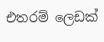එතරම් ලෙඩක්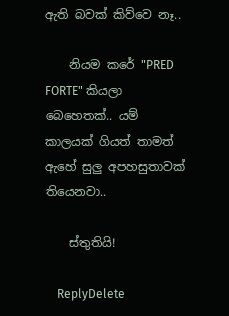ඇති බවක් කිව්වෙ නෑ..

    නියම කරේ "PRED FORTE" කියලා බෙහෙතක්.. යම් කාලයක් ගියත් තාමත් ඇහේ සුලු අපහසුතාවක් තියෙනවා..

    ස්තුතියි!

    ReplyDelete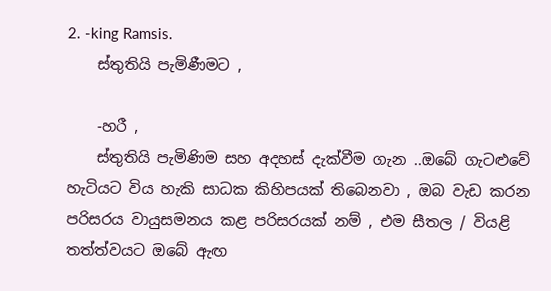2. -king Ramsis.
    ස්තුතියි පැමිණීමට ,

    -හරී ,
    ස්තුතියි පැමිණිම සහ අදහස් දැක්වීම ගැන ..ඔබේ ගැටළුවේ හැටියට විය හැකි සාධක කිහිපයක් තිබෙනවා , ඔබ වැඩ කරන පරිසරය වායුසමනය කළ පරිසරයක් නම් , එම සීතල / වියළි තත්ත්වයට ඔබේ ඇඟ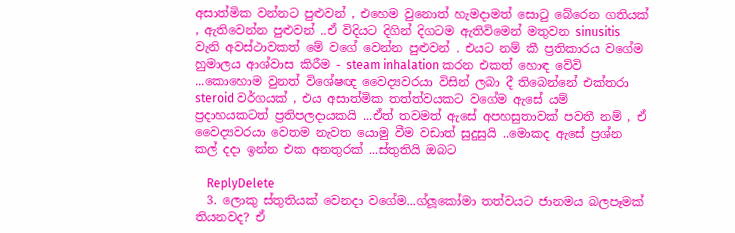අසාත්මික වන්නට පුළුවන් , එහෙම වුනොත් හැමදාමත් සොටු බේරෙන ගතියක් , ඇතිවෙන්න පුළුවන් ..ඒ විදියට දිගින් දිගටම ඇතිවිමෙන් මතුවන sinusitis වැනි අවස්ථාවකත් මේ වගේ වෙන්න පුළුවන් . එයට නම් කී ප්‍රතිකාරය වගේම හුමාලය ආශ්වාස කිරීම - steam inhalation කරන එකත් හොඳ වේවි ...කොහොම වුනත් විශේෂඥ වෛද්‍යවරයා විසින් ලබා දී තිබෙන්නේ එක්තරා steroid වර්ගයක් , එය අසාත්මික තත්ත්වයකට වගේම ඇසේ යම් ප්‍රදාහයකටත් ප්‍රතිපලදායකයි ...ඒත් තවමත් ඇසේ අපහසුතාවක් පවතී නම් , ඒ වෛද්‍යවරයා වෙතම නැවත යොමු වීම වඩාත් සුදුසුයි ..මොකද ඇසේ ප්‍රශ්න කල් දදා ඉන්න එක අනතුරක් ...ස්තුතියි ඔබට

    ReplyDelete
  3. ලොකු ස්තුතියක් වෙනදා වගේම...ග්ලූකෝමා තත්වයට ජානමය බලපෑමක් තියනවද? ඒ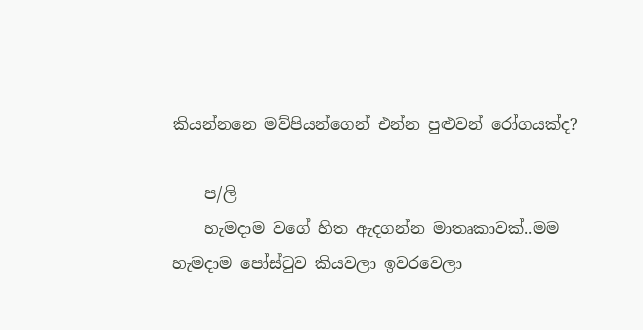කියන්නනෙ මව්පියන්ගෙන් එන්න පුළුවන් රෝගයක්ද?

    ප/ලි
    හැමදාම වගේ හිත ඇදගන්න මාතෘකාවක්..මම හැමදාම පෝස්ටුව කියවලා ඉවරවෙලා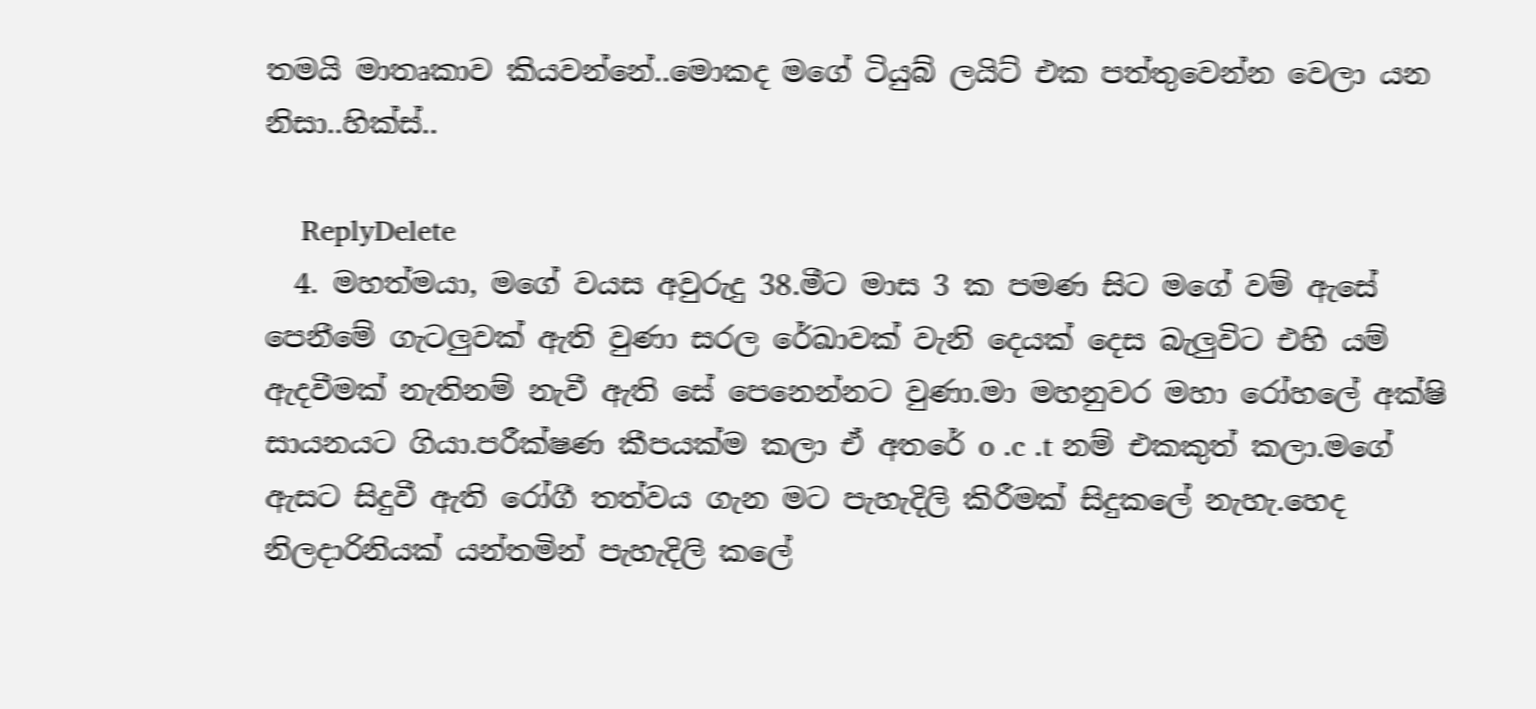තමයි මාතෘකාව කියවන්නේ..මොකද මගේ ටියුබ් ලයිට් එක පත්තුවෙන්න වෙලා යන නිසා..හික්ස්..

    ReplyDelete
  4. මහත්මයා, මගේ වයස අවුරුදු 38.මීට මාස 3 ක පමණ සිට මගේ වම් ඇසේ පෙනීමේ ගැටලුවක් ඇති වුණා සරල රේඛාවක් වැනි දෙයක් දෙස බැලුවිට එහි යම් ඇදවීමක් නැතිනම් නැවී ඇති සේ පෙනෙන්නට වුණා.මා මහනුවර මහා රෝහලේ අක්ෂි සායනයට ගියා.පරීක්ෂණ කීපයක්ම කලා ඒ අතරේ o .c .t නම් එකකුත් කලා.මගේ ඇසට සිදුවී ඇති රෝගී තත්වය ගැන මට පැහැදිලි කිරීමක් සිදුකලේ නැහැ.හෙද නිලදාරිනියක් යන්තමින් පැහැදිලි කලේ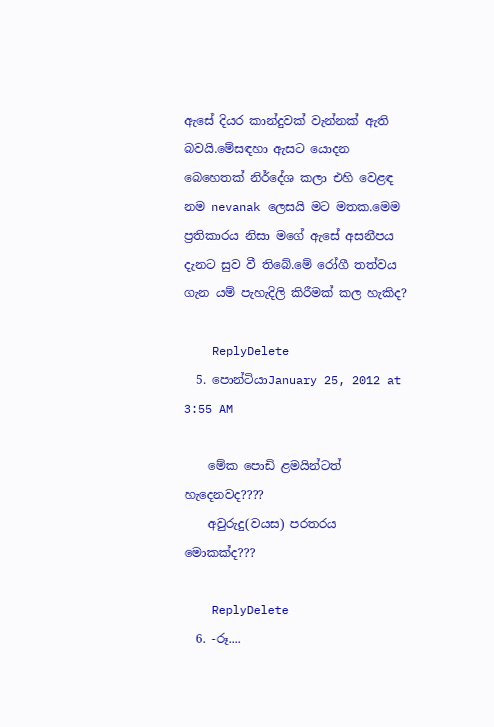ඇසේ දියර කාන්දුවක් වැන්නක් ඇති බවයි.මේසඳහා ඇසට යොදන බෙහෙතක් නිර්දේශ කලා එහි වෙළඳ නම nevanak ලෙසයි මට මතක.මෙම ප්‍රතිකාරය නිසා මගේ ඇසේ අසනීපය දැනට සුව වී තිබේ.මේ රෝගී තත්වය ගැන යම් පැහැදිලි කිරීමක් කල හැකිද?

    ReplyDelete
  5. පොන්ටියාJanuary 25, 2012 at 3:55 AM

    මේක පොඩි ළමයින්ටත් හැදෙනවද????
    අවුරුදු(වයස) පරතරය මොකක්ද???

    ReplyDelete
  6. -රූ....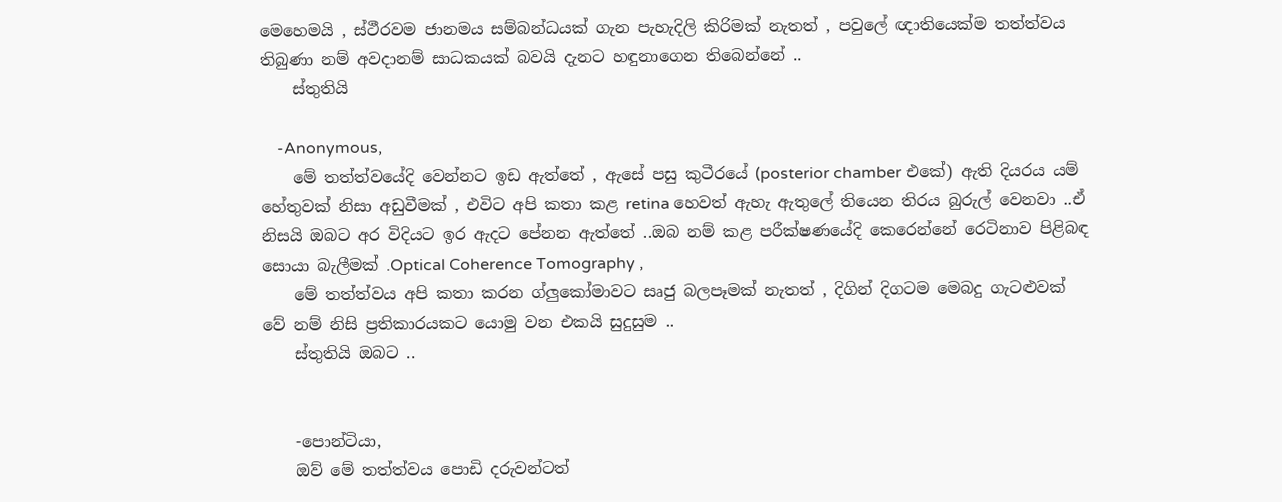මෙහෙමයි , ස්ථීරවම ජානමය සම්බන්ධයක් ගැන පැහැදිලි කිරිමක් නැතත් , පවුලේ ඥාතියෙක්ම තත්ත්වය තිබුණා නම් අවදානම් සාධකයක් බවයි දැනට හඳුනාගෙන තිබෙන්නේ ..
    ස්තුතියි

    -Anonymous,
    මේ තත්ත්වයේදි වෙන්නට ඉඩ ඇත්තේ , ඇසේ පසු කුටීරයේ (posterior chamber එකේ) ඇති දියරය යම් හේතුවක් නිසා අඩුවීමක් , එවිට අපි කතා කළ retina හෙවත් ඇහැ ඇතුලේ තියෙන තිරය බුරුල් වෙනවා ..ඒ නිසයි ඔබට අර විදියට ඉර ඇදට පේනන ඇත්තේ ..ඔබ නම් කළ පරීක්ෂණයේදි කෙරෙන්නේ රෙටිනාව පිළිබඳ සොයා බැලීමක් .Optical Coherence Tomography ,
    මේ තත්ත්වය අපි කතා කරන ග්ලුකෝමාවට සෘජු බලපෑමක් නැතත් , දිගින් දිගටම මෙබදු ගැටළුවක් වේ නම් නිසි ප්‍රතිකාරයකට යොමු වන එකයි සුදුසුම ..
    ස්තුතියි ඔබට ..


    -පොන්ටියා,
    ඔව් මේ තත්ත්වය පොඩි දරුවන්ටත්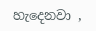හැදෙනවා ,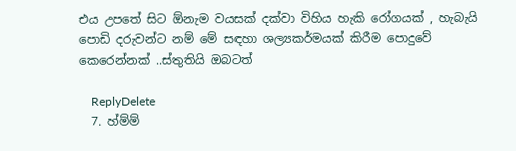එය උපතේ සිට ඕනැම වයසක් දක්වා විහිය හැකි රෝගයක් , හැබැයි පොඩි දරුවන්ට නම් මේ සඳහා ශල්‍යකර්මයක් කිරීම පොදුවේ කෙරෙන්නක් ..ස්තුතියි ඔබටත්

    ReplyDelete
  7. හ්ම්ම්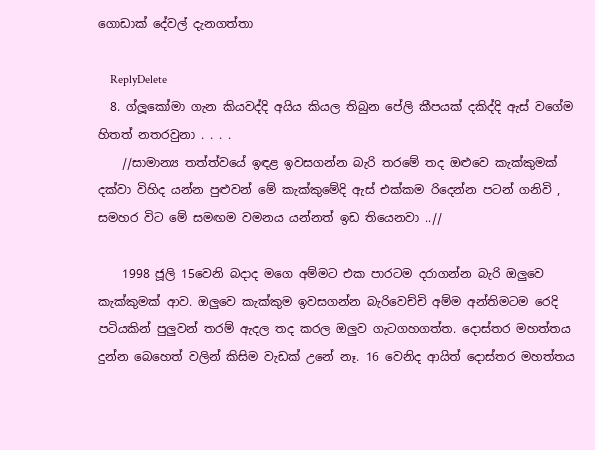ගොඩාක් දේවල් දැනගත්තා

    ReplyDelete
  8. ග්ලූකෝමා ගැන කියවද්දි අයිය කියල තිබුන පේලි කීපයක් දකිද්දි ඇස් වගේම හිතත් නතරවුනා . . . .
    //සාමාන්‍ය තත්ත්වයේ ඉඳළ ඉවසගන්න බැරි තරමේ තද ඔළුවෙ කැක්කුමක් දක්වා විහිද යන්න පුළුවන් මේ කැක්කුමේදි ඇස් එක්කම රිදෙන්න පටන් ගනිවි , සමහර විට මේ සමඟම වමනය යන්නත් ඉඩ තියෙනවා ..//

    1998 ජූලි 15වෙනි බදාද මගෙ අම්මට එක පාරටම දරාගන්න බැරි ඔලුවෙ කැක්කුමක් ආව. ඔලුවෙ කැක්කුම ඉවසගන්න බැරිවෙච්චි අම්ම අන්තිමටම රෙදි පටියකින් පුලුවන් තරම් ඇදල තද කරල ඔලුව ගැටගහගත්ත. දොස්තර මහත්තය දුන්න බෙහෙත් වලින් කිසිම වැඩක් උනේ නෑ. 16 වෙනිද ආයිත් දොස්තර මහත්තය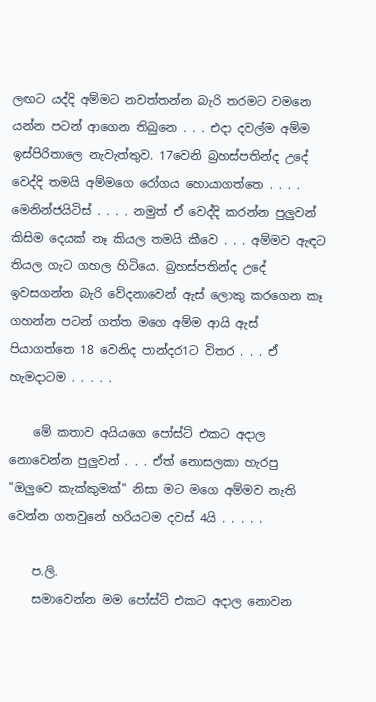ලඟට යද්දි අම්මට නවත්තන්න බැරි තරමට වමනෙ යන්න පටන් ආගෙන තිබුනෙ . . . එදා දවල්ම අම්ම ඉස්පිරිතාලෙ නැවැත්තුව. 17වෙනි බ්‍රහස්පතින්ද උදේ වෙද්දි තමයි අම්මගෙ රෝගය හොයාගත්තෙ . . . . මෙනින්ජයිටිස් . . . . නමුත් ඒ වෙද්දි කරන්න පුලුවන් කිසිම දෙයක් නෑ කියල තමයි කීවෙ . . . අම්මව ඇඳට තියල ගැට ගහල හිටියෙ. බ්‍රහස්පතින්ද උදේ ඉවසගන්න බැරි වේදනාවෙන් ඇස් ලොකු කරගෙන කෑ ගහන්න පටන් ගත්ත මගෙ අම්ම ආයි ඇස් පියාගත්තෙ 18 වෙනිද පාන්දර1ට විතර . . . ඒ හැමදාටම . . . . .

    මේ කතාව අයියගෙ පෝස්ට් එකට අදාල නොවෙන්න පුලුවන් . . . ඒත් නොසලකා හැරපු "ඔලුවෙ කැක්කුමක්" නිසා මට මගෙ අම්මව නැති වෙන්න ගතවුනේ හරියටම දවස් 4යි . . . . .

    ප.ලි.
    සමාවෙන්න මම පෝස්ට් එකට අදාල නොවන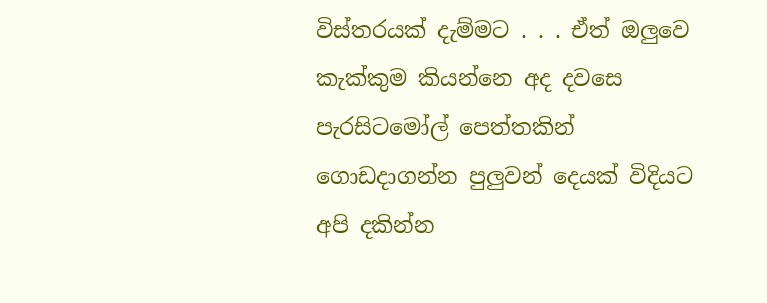විස්තරයක් දැම්මට . . . ඒත් ඔලුවෙ කැක්කුම කියන්නෙ අද දවසෙ පැරසිටමෝල් පෙත්තකින් ගොඩදාගන්න පුලුවන් දෙයක් විදියට අපි දකින්න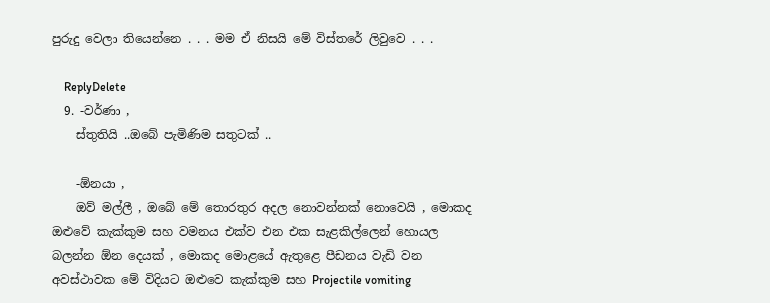පුරුදු වෙලා තියෙන්නෙ . . . මම ඒ නිසයි මේ විස්තරේ ලිවුවෙ . . .

    ReplyDelete
  9. -වර්ණා ,
    ස්තුතියි ..ඔබේ පැමිණිම සතුටක් ..

    -ඕනයා ,
    ඔව් මල්ලී , ඔබේ මේ තොරතුර අදල නොවන්නක් නොවෙයි , මොකද ඔළුවේ කැක්කුම සහ වමනය එක්ව එන එක සැළකිල්ලෙන් හොයල බලන්න ඕන දෙයක් , මොකද මොළයේ ඇතු‍ළෙ පීඩනය වැඩි වන අවස්ථාවක මේ විදියට ඔළුවෙ කැක්කුම සහ Projectile vomiting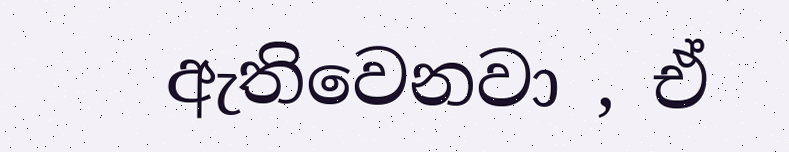ඇතිවෙනවා , ඒ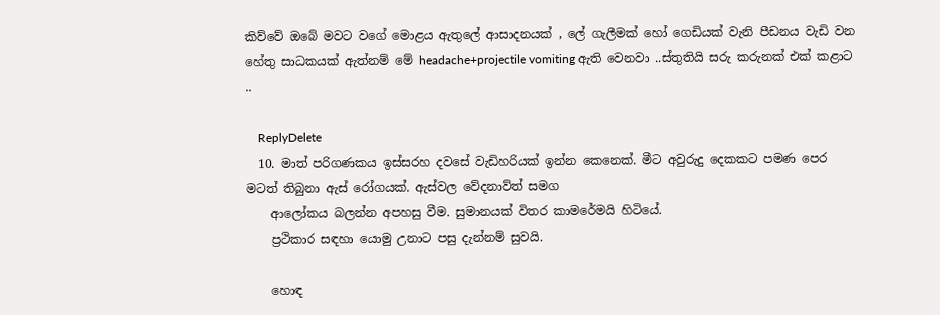කිව්වේ ඔබේ මවට වගේ මොළය ඇතුලේ ආසාදනයක් , ලේ ගැලීමක් හෝ ගෙඩියක් වැනි පීඩනය වැඩි වන හේතු සාධකයක් ඇත්නම් මේ headache+projectile vomiting ඇති වෙනවා ..ස්තුතියි සරු කරුනක් එක් කළාට ..

    ReplyDelete
  10. මාත් පරිගණකය ඉස්සරහ දවසේ වැඩිහරියක් ඉන්න කෙනෙක්. මීට අවුරුදු දෙකකට පමණ පෙර මටත් තිබුනා ඇස් රෝගයක්. ඇස්වල වේදනාව්ත් සමග
    ආලෝකය බලන්න අපහසු වීම. සුමානයක් විතර කාමරේමයි හිටියේ.
    ප්‍රථිකාර සඳහා යොමු උනාට පසු දැන්නම් සුවයි.

    හොඳ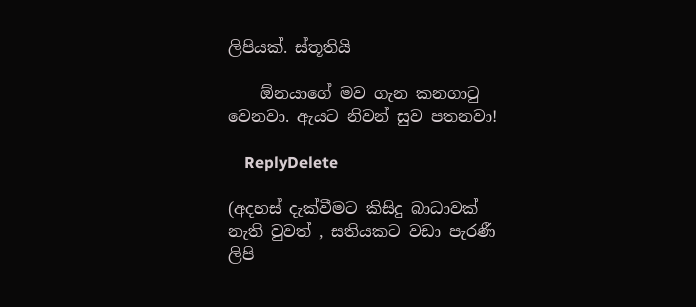ලිපියක්. ස්තූතියි

    ඕනයාගේ මව ගැන කනගා‍ටු වෙනවා. ඇයට නිවන් සුව පතනවා!

    ReplyDelete

(අදහස් දැක්වීමට කිසිදු බාධාවක් නැති වුවත් , සතියකට වඩා පැරණී ලිපි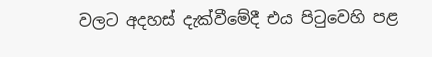වලට අදහස් දැක්වීමේදී එය පිටුවෙහි පළ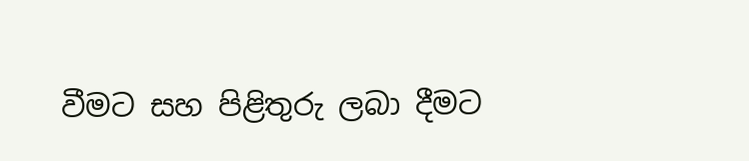වීමට සහ පිළිතුරු ලබා දීමට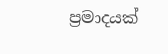ප්‍රමාදයක්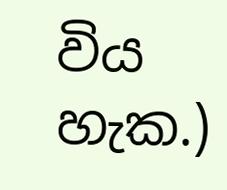විය හැක.)